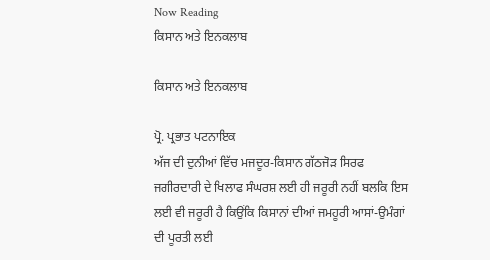Now Reading
ਕਿਸਾਨ ਅਤੇ ਇਨਕਲਾਬ

ਕਿਸਾਨ ਅਤੇ ਇਨਕਲਾਬ

ਪ੍ਰੋ. ਪ੍ਰਭਾਤ ਪਟਨਾਇਕ
ਅੱਜ ਦੀ ਦੁਨੀਆਂ ਵਿੱਚ ਮਜਦੂਰ-ਕਿਸਾਨ ਗੱਠਜੋੜ ਸਿਰਫ ਜਗੀਰਦਾਰੀ ਦੇ ਖਿਲਾਫ ਸੰਘਰਸ਼ ਲਈ ਹੀ ਜਰੂਰੀ ਨਹੀਂ ਬਲਕਿ ਇਸ ਲਈ ਵੀ ਜਰੂਰੀ ਹੈ ਕਿਉਂਕਿ ਕਿਸਾਨਾਂ ਦੀਆਂ ਜਮਹੂਰੀ ਆਸਾਂ-ਉਮੰਗਾਂ ਦੀ ਪੂਰਤੀ ਲਈ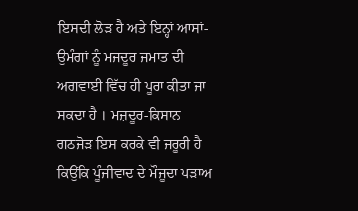ਇਸਦੀ ਲੋੜ ਹੈ ਅਤੇ ਇਨ੍ਹਾਂ ਆਸਾਂ-ਉਮੰਗਾਂ ਨੂੰ ਮਜਦੂਰ ਜਮਾਤ ਦੀ ਅਗਵਾਈ ਵਿੱਚ ਹੀ ਪੂਰਾ ਕੀਤਾ ਜਾ ਸਕਦਾ ਹੈ । ਮਜ਼ਦੂਰ-ਕਿਸਾਨ ਗਠਜੋੜ ਇਸ ਕਰਕੇ ਵੀ ਜਰੂਰੀ ਹੈ ਕਿਉਂਕਿ ਪੂੰਜੀਵਾਦ ਦੇ ਮੌਜੂਦਾ ਪੜਾਅ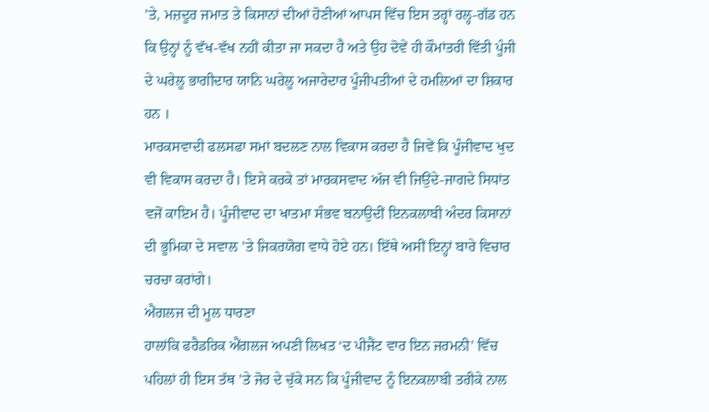’ਤੇ, ਮਜ਼ਦੂਰ ਜਮਾਤ ਤੇ ਕਿਸਾਨਾਂ ਦੀਆਂ ਹੋਣੀਆਂ ਆਪਸ ਵਿੱਚ ਇਸ ਤਰ੍ਹਾਂ ਰਲ੍ਹ-ਗੱਡ ਹਨ ਕਿ ਉਨ੍ਹਾਂ ਨੂੰ ਵੱਖ-ਵੱਖ ਨਹੀਂ ਕੀਤਾ ਜਾ ਸਕਦਾ ਹੈ ਅਤੇ ਉਹ ਦੋਵੇਂ ਹੀ ਕੌਮਾਂਤਰੀ ਵਿੱਤੀ ਪੂੰਜੀ ਦੇ ਘਰੇਲੂ ਭਾਗੀਦਾਰ ਯਾਨਿ ਘਰੇਲੂ ਅਜਾਰੇਦਾਰ ਪੂੰਜੀਪਤੀਆਂ ਦੇ ਹਮਲਿਆਂ ਦਾ ਸ਼ਿਕਾਰ ਹਨ ।
ਮਾਰਕਸਵਾਦੀ ਫਲਸਫਾ ਸਮਾਂ ਬਦਲਣ ਨਾਲ ਵਿਕਾਸ ਕਰਦਾ ਹੈ ਜਿਵੇਂ ਕਿ ਪੂੰਜੀਵਾਦ ਖੁਦ ਵੀ ਵਿਕਾਸ ਕਰਦਾ ਹੈ। ਇਸੇ ਕਰਕੇ ਤਾਂ ਮਾਰਕਸਵਾਦ ਅੱਜ ਵੀ ਜਿਉਂਦੇ-ਜਾਗਦੇ ਸਿਧਾਂਤ ਵਜੋਂ ਕਾਇਮ ਹੈ। ਪੂੰਜੀਵਾਦ ਦਾ ਖਾਤਮਾ ਸੰਭਵ ਬਨਾਉਦੀਂ ਇਨਕਲਾਬੀ ਅੰਦਰ ਕਿਸਾਨਾਂ ਦੀ ਭੂਮਿਕਾ ਦੇ ਸਵਾਲ ’ਤੇ ਜਿਕਰਯੋਗ ਵਾਧੇ ਹੋਏ ਹਨ। ਇੱਥੇ ਅਸੀਂ ਇਨ੍ਹਾਂ ਬਾਰੇ ਵਿਚਾਰ ਚਰਚਾ ਕਰਾਂਗੇ।
ਐਂਗਲਜ ਦੀ ਮੂਲ ਧਾਰਣਾ
ਹਾਲਾਂਕਿ ਫਰੈਡਰਿਕ ਐਂਗਲਜ ਅਪਣੀ ਲਿਖਤ ‘ਦ ਪੀਜੈਂਟ ਵਾਰ ਇਨ ਜਰਮਨੀ’ ਵਿੱਚ ਪਹਿਲਾਂ ਹੀ ਇਸ ਤੱਥ ’ਤੇ ਜੋਰ ਦੇ ਚੁੱਕੇ ਸਨ ਕਿ ਪੂੰਜੀਵਾਦ ਨੂੰ ਇਨਕਲਾਬੀ ਤਰੀਕੇ ਨਾਲ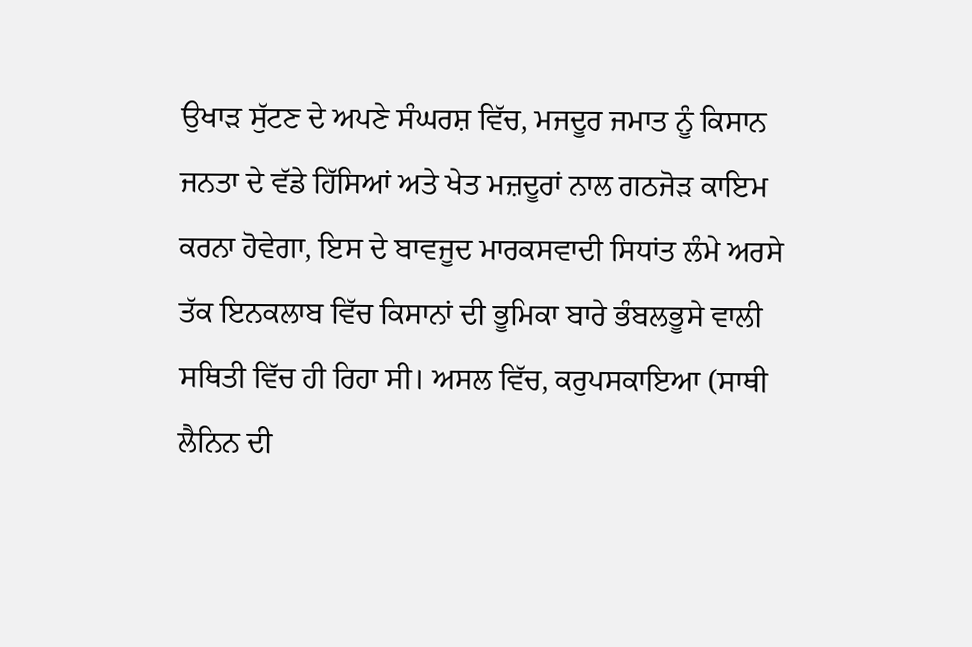ਉਖਾੜ ਸੁੱਟਣ ਦੇ ਅਪਣੇ ਸੰਘਰਸ਼ ਵਿੱਚ, ਮਜਦੂਰ ਜਮਾਤ ਨੂੰ ਕਿਸਾਨ ਜਨਤਾ ਦੇ ਵੱਡੇ ਹਿੱਸਿਆਂ ਅਤੇ ਖੇਤ ਮਜ਼ਦੂਰਾਂ ਨਾਲ ਗਠਜੋੜ ਕਾਇਮ ਕਰਨਾ ਹੋਵੇਗਾ, ਇਸ ਦੇ ਬਾਵਜੂਦ ਮਾਰਕਸਵਾਦੀ ਸਿਧਾਂਤ ਲੰਮੇ ਅਰਸੇ ਤੱਕ ਇਨਕਲਾਬ ਵਿੱਚ ਕਿਸਾਨਾਂ ਦੀ ਭੂਮਿਕਾ ਬਾਰੇ ਭੰਬਲਭੂਸੇ ਵਾਲੀ ਸਥਿਤੀ ਵਿੱਚ ਹੀ ਰਿਹਾ ਸੀ। ਅਸਲ ਵਿੱਚ, ਕਰੁਪਸਕਾਇਆ (ਸਾਥੀ ਲੈਨਿਨ ਦੀ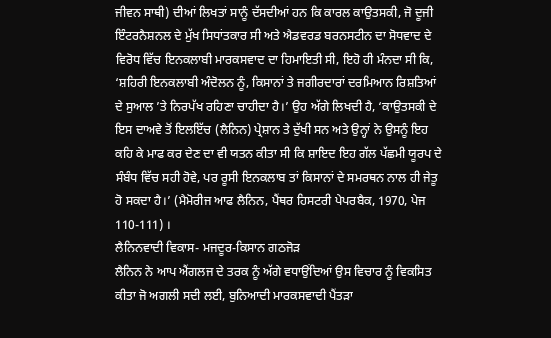ਜੀਵਨ ਸਾਥੀ) ਦੀਆਂ ਲਿਖਤਾਂ ਸਾਨੂੰ ਦੱਸਦੀਆਂ ਹਨ ਕਿ ਕਾਰਲ ਕਾਉਤਸਕੀ, ਜੋ ਦੂਜੀ ਇੰਟਰਨੈਸ਼ਨਲ ਦੇ ਮੁੱਖ ਸਿਧਾਂਤਕਾਰ ਸੀ ਅਤੇ ਐਡਵਰਡ ਬਰਨਸਟੀਨ ਦਾ ਸੋਧਵਾਦ ਦੇ ਵਿਰੋਧ ਵਿੱਚ ਇਨਕਲਾਬੀ ਮਾਰਕਸਵਾਦ ਦਾ ਹਿਮਾਇਤੀ ਸੀ, ਇਹੋ ਹੀ ਮੰਨਦਾ ਸੀ ਕਿ, ‘ਸ਼ਹਿਰੀ ਇਨਕਲਾਬੀ ਅੰਦੋਲਨ ਨੂੰ, ਕਿਸਾਨਾਂ ਤੇ ਜਗੀਰਦਾਰਾਂ ਦਰਮਿਆਨ ਰਿਸ਼ਤਿਆਂ ਦੇ ਸੁਆਲ ’ਤੇ ਨਿਰਪੱਖ ਰਹਿਣਾ ਚਾਹੀਦਾ ਹੈ।’ ਉਹ ਅੱਗੇ ਲਿਖਦੀ ਹੈ, ‘ਕਾਉਤਸਕੀ ਦੇ ਇਸ ਦਾਅਵੇ ਤੋਂ ਇਲਇੱਚ (ਲੈਨਿਨ) ਪ੍ਰੇਸ਼ਾਨ ਤੇ ਦੁੱਖੀ ਸਨ ਅਤੇ ਉਨ੍ਹਾਂ ਨੇ ਉਸਨੂੰ ਇਹ ਕਹਿ ਕੇ ਮਾਫ ਕਰ ਦੇਣ ਦਾ ਵੀ ਯਤਨ ਕੀਤਾ ਸੀ ਕਿ ਸ਼ਾਇਦ ਇਹ ਗੱਲ ਪੱਛਮੀ ਯੂਰਪ ਦੇ ਸੰਬੰਧ ਵਿੱਚ ਸਹੀ ਹੋਵੇ, ਪਰ ਰੂਸੀ ਇਨਕਲਾਬ ਤਾਂ ਕਿਸਾਨਾਂ ਦੇ ਸਮਰਥਨ ਨਾਲ ਹੀ ਜੇਤੂ ਹੋ ਸਕਦਾ ਹੈ।’ (ਮੈਮੋਰੀਜ ਆਫ ਲੈਨਿਨ, ਪੈਂਥਰ ਹਿਸਟਰੀ ਪੇਪਰਬੈਕ, 1970, ਪੇਜ 110-111) ।
ਲੈਨਿਨਵਾਦੀ ਵਿਕਾਸ- ਮਜਦੂਰ-ਕਿਸਾਨ ਗਠਜੋੜ
ਲੈਨਿਨ ਨੇ ਆਪ ਐਂਗਲਜ ਦੇ ਤਰਕ ਨੂੰ ਅੱਗੇ ਵਧਾਉਂਦਿਆਂ ਉਸ ਵਿਚਾਰ ਨੂੰ ਵਿਕਸਿਤ ਕੀਤਾ ਜੋ ਅਗਲੀ ਸਦੀ ਲਈ, ਬੁਨਿਆਦੀ ਮਾਰਕਸਵਾਦੀ ਪੈਂਤੜਾ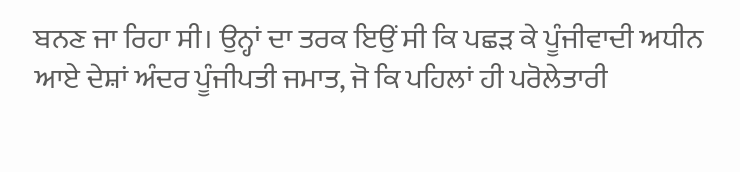ਬਨਣ ਜਾ ਰਿਹਾ ਸੀ। ਉਨ੍ਹਾਂ ਦਾ ਤਰਕ ਇਉਂ ਸੀ ਕਿ ਪਛੜ ਕੇ ਪੂੰਜੀਵਾਦੀ ਅਧੀਨ ਆਏ ਦੇਸ਼ਾਂ ਅੰਦਰ ਪੂੰਜੀਪਤੀ ਜਮਾਤ, ਜੋ ਕਿ ਪਹਿਲਾਂ ਹੀ ਪਰੋਲੇਤਾਰੀ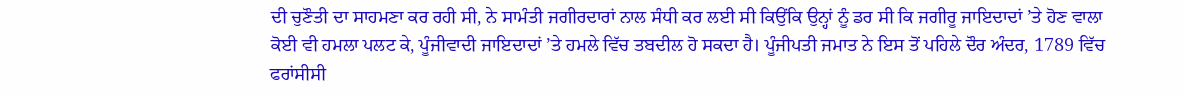ਦੀ ਚੁਣੌਤੀ ਦਾ ਸਾਹਮਣਾ ਕਰ ਰਹੀ ਸੀ, ਨੇ ਸਾਮੰਤੀ ਜਗੀਰਦਾਰਾਂ ਨਾਲ ਸੰਧੀ ਕਰ ਲਈ ਸੀ ਕਿਉਂਕਿ ਉਨ੍ਹਾਂ ਨੂੰ ਡਰ ਸੀ ਕਿ ਜਗੀਰੂ ਜਾਇਦਾਦਾਂ ’ਤੇ ਹੋਣ ਵਾਲਾ ਕੋਈ ਵੀ ਹਮਲਾ ਪਲਟ ਕੇ, ਪੂੰਜੀਵਾਦੀ ਜਾਇਦਾਦਾਂ ’ਤੇ ਹਮਲੇ ਵਿੱਚ ਤਬਦੀਲ ਹੋ ਸਕਦਾ ਹੈ। ਪੂੰਜੀਪਤੀ ਜਮਾਤ ਨੇ ਇਸ ਤੋਂ ਪਹਿਲੇ ਦੌਰ ਅੰਦਰ, 1789 ਵਿੱਚ ਫਰਾਂਸੀਸੀ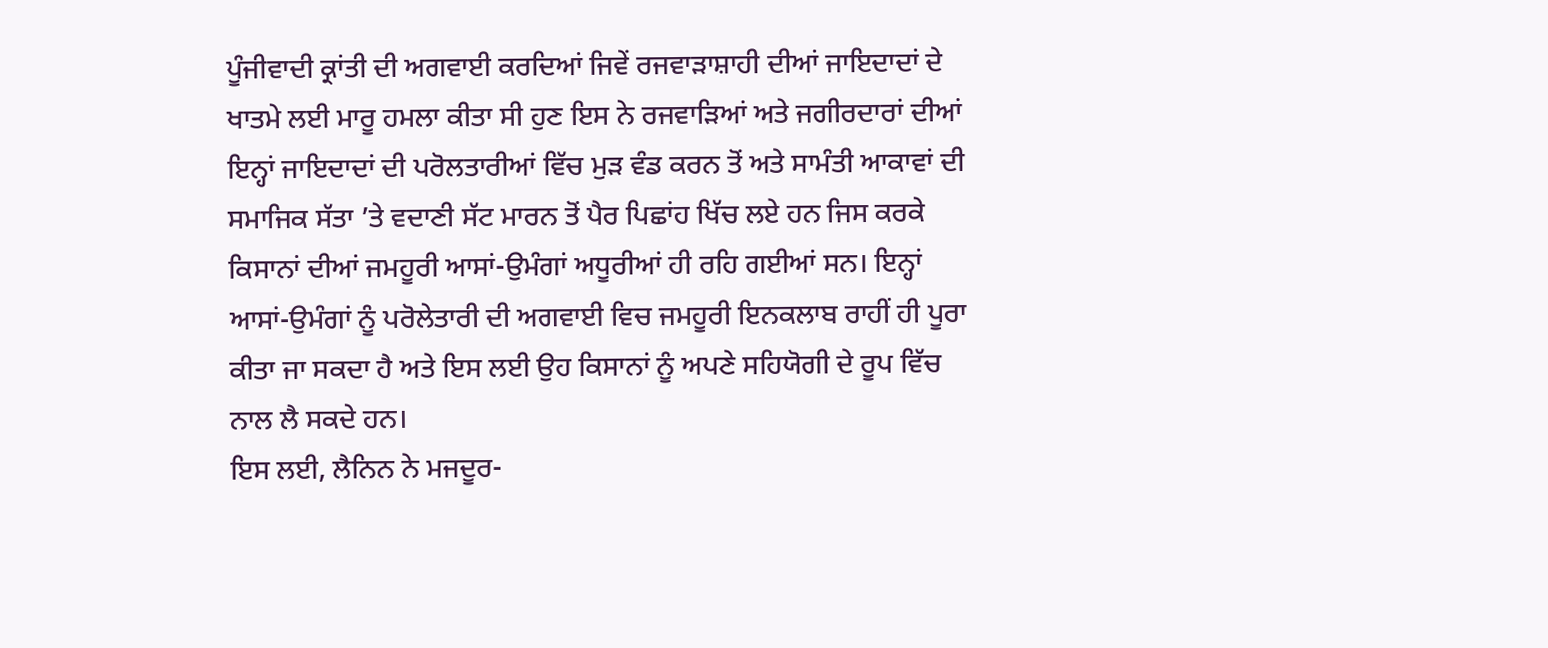ਪੂੰਜੀਵਾਦੀ ਕ੍ਰਾਂਤੀ ਦੀ ਅਗਵਾਈ ਕਰਦਿਆਂ ਜਿਵੇਂ ਰਜਵਾੜਾਸ਼ਾਹੀ ਦੀਆਂ ਜਾਇਦਾਦਾਂ ਦੇ ਖਾਤਮੇ ਲਈ ਮਾਰੂ ਹਮਲਾ ਕੀਤਾ ਸੀ ਹੁਣ ਇਸ ਨੇ ਰਜਵਾੜਿਆਂ ਅਤੇ ਜਗੀਰਦਾਰਾਂ ਦੀਆਂ ਇਨ੍ਹਾਂ ਜਾਇਦਾਦਾਂ ਦੀ ਪਰੋਲਤਾਰੀਆਂ ਵਿੱਚ ਮੁੜ ਵੰਡ ਕਰਨ ਤੋਂ ਅਤੇ ਸਾਮੰਤੀ ਆਕਾਵਾਂ ਦੀ ਸਮਾਜਿਕ ਸੱਤਾ ’ਤੇ ਵਦਾਣੀ ਸੱਟ ਮਾਰਨ ਤੋਂ ਪੈਰ ਪਿਛਾਂਹ ਖਿੱਚ ਲਏ ਹਨ ਜਿਸ ਕਰਕੇ ਕਿਸਾਨਾਂ ਦੀਆਂ ਜਮਹੂਰੀ ਆਸਾਂ-ਉਮੰਗਾਂ ਅਧੂਰੀਆਂ ਹੀ ਰਹਿ ਗਈਆਂ ਸਨ। ਇਨ੍ਹਾਂ ਆਸਾਂ-ਉਮੰਗਾਂ ਨੂੰ ਪਰੋਲੇਤਾਰੀ ਦੀ ਅਗਵਾਈ ਵਿਚ ਜਮਹੂਰੀ ਇਨਕਲਾਬ ਰਾਹੀਂ ਹੀ ਪੂਰਾ ਕੀਤਾ ਜਾ ਸਕਦਾ ਹੈ ਅਤੇ ਇਸ ਲਈ ਉਹ ਕਿਸਾਨਾਂ ਨੂੰ ਅਪਣੇ ਸਹਿਯੋਗੀ ਦੇ ਰੂਪ ਵਿੱਚ ਨਾਲ ਲੈ ਸਕਦੇ ਹਨ।
ਇਸ ਲਈ, ਲੈਨਿਨ ਨੇ ਮਜਦੂਰ-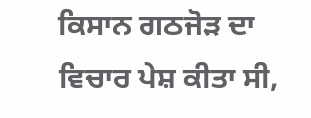ਕਿਸਾਨ ਗਠਜੋੜ ਦਾ ਵਿਚਾਰ ਪੇਸ਼ ਕੀਤਾ ਸੀ,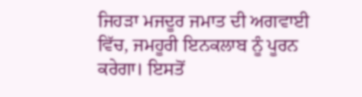ਜਿਹੜਾ ਮਜਦੂਰ ਜਮਾਤ ਦੀ ਅਗਵਾਈ ਵਿੱਚ, ਜਮਹੂਰੀ ਇਨਕਲਾਬ ਨੂੰ ਪੂਰਨ ਕਰੇਗਾ। ਇਸਤੋਂ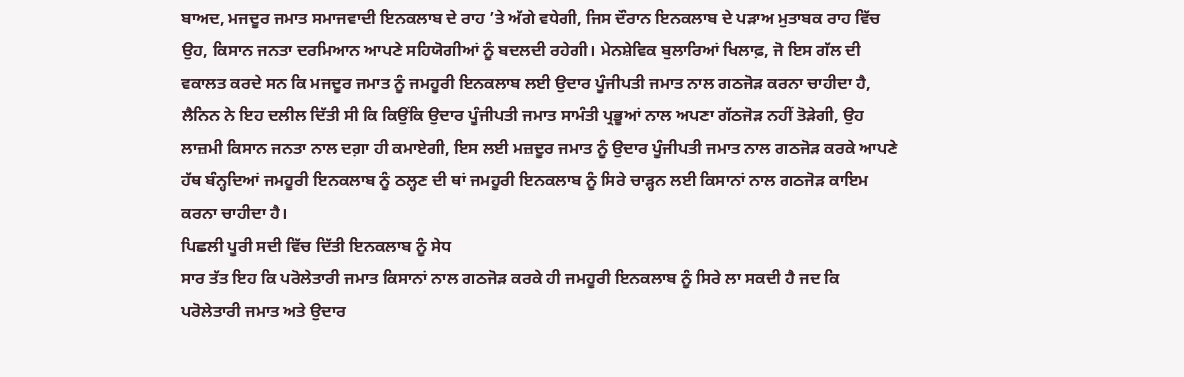ਬਾਅਦ, ਮਜਦੂਰ ਜਮਾਤ ਸਮਾਜਵਾਦੀ ਇਨਕਲਾਬ ਦੇ ਰਾਹ ’ਤੇ ਅੱਗੇ ਵਧੇਗੀ, ਜਿਸ ਦੌਰਾਨ ਇਨਕਲਾਬ ਦੇ ਪੜਾਅ ਮੁਤਾਬਕ ਰਾਹ ਵਿੱਚ ਉਹ, ਕਿਸਾਨ ਜਨਤਾ ਦਰਮਿਆਨ ਆਪਣੇ ਸਹਿਯੋਗੀਆਂ ਨੂੰ ਬਦਲਦੀ ਰਹੇਗੀ। ਮੇਨਸ਼ੇਵਿਕ ਬੁਲਾਰਿਆਂ ਖਿਲਾਫ਼, ਜੋ ਇਸ ਗੱਲ ਦੀ ਵਕਾਲਤ ਕਰਦੇ ਸਨ ਕਿ ਮਜਦੂਰ ਜਮਾਤ ਨੂੰ ਜਮਹੂਰੀ ਇਨਕਲਾਬ ਲਈ ਉਦਾਰ ਪੂੰਜੀਪਤੀ ਜਮਾਤ ਨਾਲ ਗਠਜੋੜ ਕਰਨਾ ਚਾਹੀਦਾ ਹੈ, ਲੈਨਿਨ ਨੇ ਇਹ ਦਲੀਲ ਦਿੱਤੀ ਸੀ ਕਿ ਕਿਉਂਕਿ ਉਦਾਰ ਪੂੰਜੀਪਤੀ ਜਮਾਤ ਸਾਮੰਤੀ ਪ੍ਰਭੂਆਂ ਨਾਲ ਅਪਣਾ ਗੱਠਜੋੜ ਨਹੀਂ ਤੋੜੇਗੀ, ਉਹ ਲਾਜ਼ਮੀ ਕਿਸਾਨ ਜਨਤਾ ਨਾਲ ਦਗ਼ਾ ਹੀ ਕਮਾਏਗੀ, ਇਸ ਲਈ ਮਜ਼ਦੂਰ ਜਮਾਤ ਨੂੰ ਉਦਾਰ ਪੂੰਜੀਪਤੀ ਜਮਾਤ ਨਾਲ ਗਠਜੋੜ ਕਰਕੇ ਆਪਣੇ ਹੱਥ ਬੰਨ੍ਹਦਿਆਂ ਜਮਹੂਰੀ ਇਨਕਲਾਬ ਨੂੰ ਠਲ੍ਹਣ ਦੀ ਥਾਂ ਜਮਹੂਰੀ ਇਨਕਲਾਬ ਨੂੰ ਸਿਰੇ ਚਾੜ੍ਹਨ ਲਈ ਕਿਸਾਨਾਂ ਨਾਲ ਗਠਜੋੜ ਕਾਇਮ ਕਰਨਾ ਚਾਹੀਦਾ ਹੈ।
ਪਿਛਲੀ ਪੂਰੀ ਸਦੀ ਵਿੱਚ ਦਿੱਤੀ ਇਨਕਲਾਬ ਨੂੰ ਸੇਧ
ਸਾਰ ਤੱਤ ਇਹ ਕਿ ਪਰੋਲੇਤਾਰੀ ਜਮਾਤ ਕਿਸਾਨਾਂ ਨਾਲ ਗਠਜੋੜ ਕਰਕੇ ਹੀ ਜਮਹੂਰੀ ਇਨਕਲਾਬ ਨੂੰ ਸਿਰੇ ਲਾ ਸਕਦੀ ਹੈ ਜਦ ਕਿ ਪਰੋਲੇਤਾਰੀ ਜਮਾਤ ਅਤੇ ਉਦਾਰ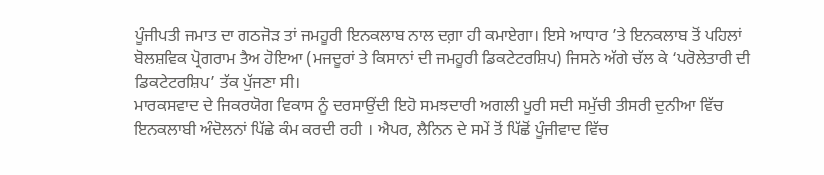ਪੂੰਜੀਪਤੀ ਜਮਾਤ ਦਾ ਗਠਜੋੜ ਤਾਂ ਜਮਹੂਰੀ ਇਨਕਲਾਬ ਨਾਲ ਦਗ਼ਾ ਹੀ ਕਮਾਏਗਾ। ਇਸੇ ਆਧਾਰ ’ਤੇ ਇਨਕਲਾਬ ਤੋਂ ਪਹਿਲਾਂ ਬੋਲਸ਼ਵਿਕ ਪ੍ਰੋਗਰਾਮ ਤੈਅ ਹੋਇਆ (ਮਜਦੂਰਾਂ ਤੇ ਕਿਸਾਨਾਂ ਦੀ ਜਮਹੂਰੀ ਡਿਕਟੇਟਰਸ਼ਿਪ) ਜਿਸਨੇ ਅੱਗੇ ਚੱਲ ਕੇ ‘ਪਰੋਲੇਤਾਰੀ ਦੀ ਡਿਕਟੇਟਰਸ਼ਿਪ’ ਤੱਕ ਪੁੱਜਣਾ ਸੀ।
ਮਾਰਕਸਵਾਦ ਦੇ ਜਿਕਰਯੋਗ ਵਿਕਾਸ ਨੂੰ ਦਰਸਾਉਂਦੀ ਇਹੋ ਸਮਝਦਾਰੀ ਅਗਲੀ ਪੂਰੀ ਸਦੀ ਸਮੁੱਚੀ ਤੀਸਰੀ ਦੁਨੀਆ ਵਿੱਚ ਇਨਕਲਾਬੀ ਅੰਦੋਲਨਾਂ ਪਿੱਛੇ ਕੰਮ ਕਰਦੀ ਰਹੀ । ਐਪਰ, ਲੈਨਿਨ ਦੇ ਸਮੇਂ ਤੋਂ ਪਿੱਛੋਂ ਪੂੰਜੀਵਾਦ ਵਿੱਚ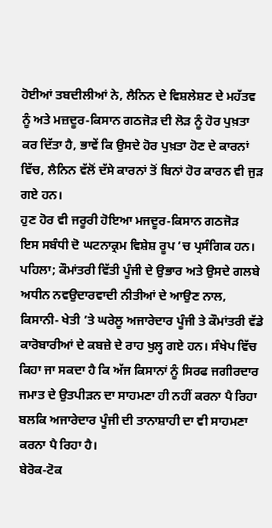ਹੋਈਆਂ ਤਬਦੀਲੀਆਂ ਨੇ, ਲੈਨਿਨ ਦੇ ਵਿਸ਼ਲੇਸ਼ਣ ਦੇ ਮਹੱਤਵ ਨੂੰ ਅਤੇ ਮਜ਼ਦੂਰ-ਕਿਸਾਨ ਗਠਜੋੜ ਦੀ ਲੋੜ ਨੂੰ ਹੋਰ ਪੁਖ਼ਤਾ ਕਰ ਦਿੱਤਾ ਹੈ, ਭਾਵੇਂ ਕਿ ਉਸਦੇ ਹੋਰ ਪੁਖ਼ਤਾ ਹੋਣ ਦੇ ਕਾਰਨਾਂ ਵਿੱਚ, ਲੈਨਿਨ ਵੱਲੋਂ ਦੱਸੇ ਕਾਰਨਾਂ ਤੋਂ ਬਿਨਾਂ ਹੋਰ ਕਾਰਨ ਵੀ ਜੁੜ ਗਏ ਹਨ।
ਹੁਣ ਹੋਰ ਵੀ ਜਰੂਰੀ ਹੋਇਆ ਮਜਦੂਰ-ਕਿਸਾਨ ਗਠਜੋੜ
ਇਸ ਸਬੰਧੀ ਦੋ ਘਟਨਾਕ੍ਰਮ ਵਿਸ਼ੇਸ਼ ਰੂਪ ’ਚ ਪ੍ਰਸੰਗਿਕ ਹਨ। ਪਹਿਲਾ; ਕੌਮਾਂਤਰੀ ਵਿੱਤੀ ਪੂੰਜੀ ਦੇ ਉਭਾਰ ਅਤੇ ਉਸਦੇ ਗਲਬੇ ਅਧੀਨ ਨਵਉਦਾਰਵਾਦੀ ਨੀਤੀਆਂ ਦੇ ਆਉਣ ਨਾਲ, ਕਿਸਾਨੀ- ਖੇਤੀ ’ਤੇ ਘਰੇਲੂ ਅਜਾਰੇਦਾਰ ਪੂੰਜੀ ਤੇ ਕੌਮਾਂਤਰੀ ਵੱਡੇ ਕਾਰੋਬਾਰੀਆਂ ਦੇ ਕਬਜ਼ੇ ਦੇ ਰਾਹ ਖੁਲ੍ਹ ਗਏ ਹਨ। ਸੰਖੇਪ ਵਿੱਚ ਕਿਹਾ ਜਾ ਸਕਦਾ ਹੈ ਕਿ ਅੱਜ ਕਿਸਾਨਾਂ ਨੂੰ ਸਿਰਫ ਜਗੀਰਦਾਰ ਜਮਾਤ ਦੇ ਉਤਪੀੜਨ ਦਾ ਸਾਹਮਣਾ ਹੀ ਨਹੀਂ ਕਰਨਾ ਪੈ ਰਿਹਾ ਬਲਕਿ ਅਜਾਰੇਦਾਰ ਪੂੰਜੀ ਦੀ ਤਾਨਾਸ਼ਾਹੀ ਦਾ ਵੀ ਸਾਹਮਣਾ ਕਰਨਾ ਪੈ ਰਿਹਾ ਹੈ।
ਬੇਰੋਕ-ਟੋਕ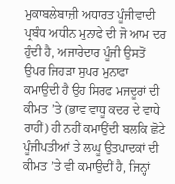ਮੁਕਾਬਲੇਬਾਜ਼ੀ ਅਧਾਰਤ ਪੂੰਜੀਵਾਦੀ ਪ੍ਰਬੰਧ ਅਧੀਨ ਮੁਨਾਫੇ ਦੀ ਜੋ ਆਮ ਦਰ ਹੁੰਦੀ ਹੈ, ਅਜਾਰੇਦਾਰ ਪੂੰਜੀ ਉਸਤੋਂ ਉਪਰ ਜਿਹੜਾ ਸੁਪਰ ਮੁਨਾਫਾ ਕਮਾਉਦੀ ਹੈ ਉਹ ਸਿਰਫ ਮਜਦੂਰਾਂ ਦੀ ਕੀਮਤ ’ਤੇ (ਭਾਵ ਵਾਧੂ ਕਦਰ ਦੇ ਵਾਧੇ ਰਾਹੀਂ) ਹੀ ਨਹੀਂ ਕਮਾਉਂਦੀ ਬਲਕਿ ਛੋਟੇ ਪੂੰਜੀਪਤੀਆਂ ਤੇ ਲਘੂ ਉਤਪਾਦਕਾਂ ਦੀ ਕੀਮਤ ’ਤੇ ਵੀ ਕਮਾਉਦੀਂ ਹੈ, ਜਿਨ੍ਹਾਂ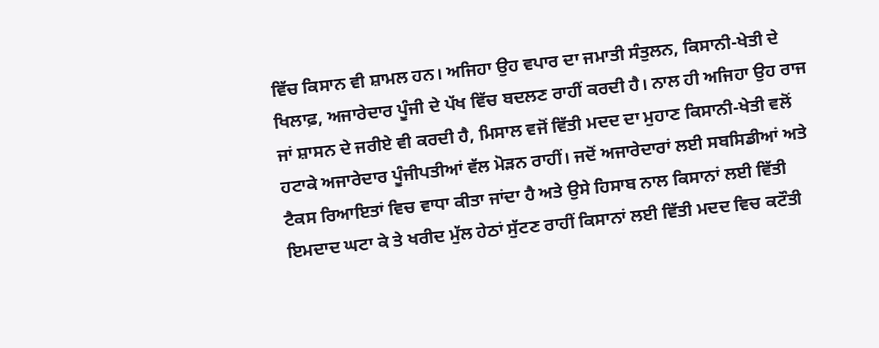ਵਿੱਚ ਕਿਸਾਨ ਵੀ ਸ਼ਾਮਲ ਹਨ। ਅਜਿਹਾ ਉਹ ਵਪਾਰ ਦਾ ਜਮਾਤੀ ਸੰਤੁਲਨ, ਕਿਸਾਨੀ-ਖੇਤੀ ਦੇ ਖਿਲਾਫ਼, ਅਜਾਰੇਦਾਰ ਪੂੰਜੀ ਦੇ ਪੱਖ ਵਿੱਚ ਬਦਲਣ ਰਾਹੀਂ ਕਰਦੀ ਹੈ। ਨਾਲ ਹੀ ਅਜਿਹਾ ਉਹ ਰਾਜ ਜਾਂ ਸ਼ਾਸਨ ਦੇ ਜਰੀਏ ਵੀ ਕਰਦੀ ਹੈ, ਮਿਸਾਲ ਵਜੋਂ ਵਿੱਤੀ ਮਦਦ ਦਾ ਮੁਹਾਣ ਕਿਸਾਨੀ-ਖੇਤੀ ਵਲੋਂ ਹਟਾਕੇ ਅਜਾਰੇਦਾਰ ਪੂੰਜੀਪਤੀਆਂ ਵੱਲ ਮੋੜਨ ਰਾਹੀਂ। ਜਦੋਂ ਅਜਾਰੇਦਾਰਾਂ ਲਈ ਸਬਸਿਡੀਆਂ ਅਤੇ ਟੈਕਸ ਰਿਆਇਤਾਂ ਵਿਚ ਵਾਧਾ ਕੀਤਾ ਜਾਂਦਾ ਹੈ ਅਤੇ ਉਸੇ ਹਿਸਾਬ ਨਾਲ ਕਿਸਾਨਾਂ ਲਈ ਵਿੱਤੀ ਇਮਦਾਦ ਘਟਾ ਕੇ ਤੇ ਖਰੀਦ ਮੁੱਲ ਹੇਠਾਂ ਸੁੱਟਣ ਰਾਹੀਂ ਕਿਸਾਨਾਂ ਲਈ ਵਿੱਤੀ ਮਦਦ ਵਿਚ ਕਟੌਤੀ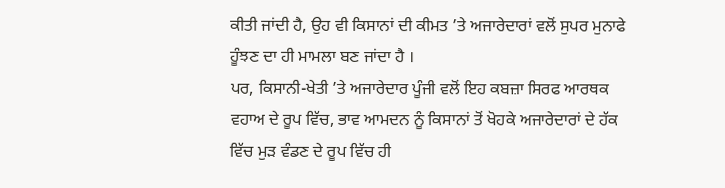ਕੀਤੀ ਜਾਂਦੀ ਹੈ, ਉਹ ਵੀ ਕਿਸਾਨਾਂ ਦੀ ਕੀਮਤ ’ਤੇ ਅਜਾਰੇਦਾਰਾਂ ਵਲੋਂ ਸੁਪਰ ਮੁਨਾਫੇ ਹੂੰਝਣ ਦਾ ਹੀ ਮਾਮਲਾ ਬਣ ਜਾਂਦਾ ਹੈ ।
ਪਰ, ਕਿਸਾਨੀ-ਖੇਤੀ ’ਤੇ ਅਜਾਰੇਦਾਰ ਪੂੰਜੀ ਵਲੋਂ ਇਹ ਕਬਜ਼ਾ ਸਿਰਫ ਆਰਥਕ ਵਹਾਅ ਦੇ ਰੂਪ ਵਿੱਚ, ਭਾਵ ਆਮਦਨ ਨੂੰ ਕਿਸਾਨਾਂ ਤੋਂ ਖੋਹਕੇ ਅਜਾਰੇਦਾਰਾਂ ਦੇ ਹੱਕ ਵਿੱਚ ਮੁੜ ਵੰਡਣ ਦੇ ਰੂਪ ਵਿੱਚ ਹੀ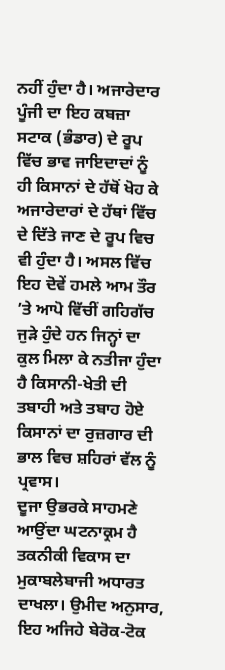ਨਹੀਂ ਹੁੰਦਾ ਹੈ। ਅਜਾਰੇਦਾਰ ਪੂੰਜੀ ਦਾ ਇਹ ਕਬਜ਼ਾ ਸਟਾਕ (ਭੰਡਾਰ) ਦੇ ਰੂਪ ਵਿੱਚ ਭਾਵ ਜਾਇਦਾਦਾਂ ਨੂੰ ਹੀ ਕਿਸਾਨਾਂ ਦੇ ਹੱਥੋਂ ਖੋਹ ਕੇ ਅਜਾਰੇਦਾਰਾਂ ਦੇ ਹੱਥਾਂ ਵਿੱਚ ਦੇ ਦਿੱਤੇ ਜਾਣ ਦੇ ਰੂਪ ਵਿਚ ਵੀ ਹੁੰਦਾ ਹੈ। ਅਸਲ ਵਿੱਚ ਇਹ ਦੋਵੇਂ ਹਮਲੇ ਆਮ ਤੌਰ ’ਤੇ ਆਪੋ ਵਿੱਚੀਂ ਗਹਿਗੱਚ ਜੁੜੇ ਹੁੰਦੇ ਹਨ ਜਿਨ੍ਹਾਂ ਦਾ ਕੁਲ ਮਿਲਾ ਕੇ ਨਤੀਜਾ ਹੁੰਦਾ ਹੈ ਕਿਸਾਨੀ-ਖੇਤੀ ਦੀ ਤਬਾਹੀ ਅਤੇ ਤਬਾਹ ਹੋਏ ਕਿਸਾਨਾਂ ਦਾ ਰੁਜ਼ਗਾਰ ਦੀ ਭਾਲ ਵਿਚ ਸ਼ਹਿਰਾਂ ਵੱਲ ਨੂੰ ਪ੍ਰਵਾਸ।
ਦੂਜਾ ਉਭਰਕੇ ਸਾਹਮਣੇ ਆਉਂਦਾ ਘਟਨਾਕ੍ਰਮ ਹੈ ਤਕਨੀਕੀ ਵਿਕਾਸ ਦਾ ਮੁਕਾਬਲੇਬਾਜੀ ਅਧਾਰਤ ਦਾਖਲਾ। ਉਮੀਦ ਅਨੁਸਾਰ, ਇਹ ਅਜਿਹੇ ਬੇਰੋਕ-ਟੋਕ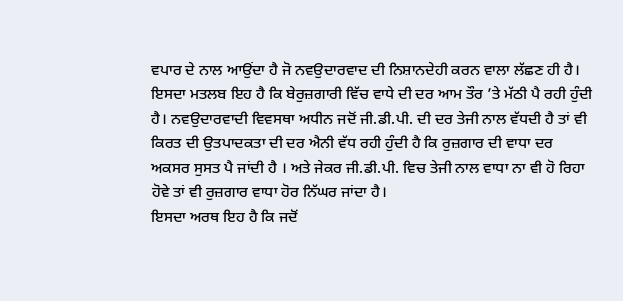ਵਪਾਰ ਦੇ ਨਾਲ ਆਉਂਦਾ ਹੈ ਜੋ ਨਵਉਦਾਰਵਾਦ ਦੀ ਨਿਸ਼ਾਨਦੇਹੀ ਕਰਨ ਵਾਲਾ ਲੱਛਣ ਹੀ ਹੈ। ਇਸਦਾ ਮਤਲਬ ਇਹ ਹੈ ਕਿ ਬੇਰੁਜ਼ਗਾਰੀ ਵਿੱਚ ਵਾਧੇ ਦੀ ਦਰ ਆਮ ਤੌਰ ’ਤੇ ਮੱਠੀ ਪੈ ਰਹੀ ਹੁੰਦੀ ਹੈ। ਨਵਉਦਾਰਵਾਦੀ ਵਿਵਸਥਾ ਅਧੀਨ ਜਦੋਂ ਜੀ.ਡੀ.ਪੀ. ਦੀ ਦਰ ਤੇਜੀ ਨਾਲ ਵੱਧਦੀ ਹੈ ਤਾਂ ਵੀ ਕਿਰਤ ਦੀ ਉਤਪਾਦਕਤਾ ਦੀ ਦਰ ਐਨੀ ਵੱਧ ਰਹੀ ਹੁੰਦੀ ਹੈ ਕਿ ਰੁਜ਼ਗਾਰ ਦੀ ਵਾਧਾ ਦਰ ਅਕਸਰ ਸੁਸਤ ਪੈ ਜਾਂਦੀ ਹੈ । ਅਤੇ ਜੇਕਰ ਜੀ.ਡੀ.ਪੀ. ਵਿਚ ਤੇਜੀ ਨਾਲ ਵਾਧਾ ਨਾ ਵੀ ਹੋ ਰਿਹਾ ਹੋਵੇ ਤਾਂ ਵੀ ਰੁਜ਼ਗਾਰ ਵਾਧਾ ਹੋਰ ਨਿੱਘਰ ਜਾਂਦਾ ਹੈ।
ਇਸਦਾ ਅਰਥ ਇਹ ਹੈ ਕਿ ਜਦੋਂ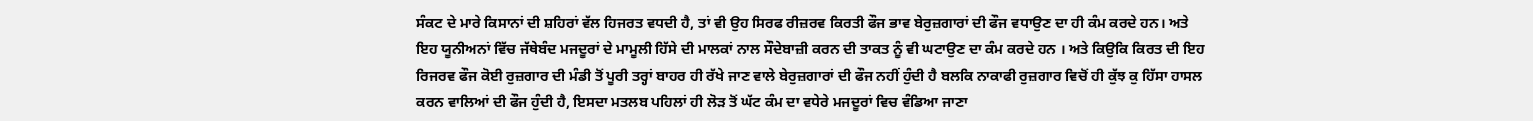ਸੰਕਟ ਦੇ ਮਾਰੇ ਕਿਸਾਨਾਂ ਦੀ ਸ਼ਹਿਰਾਂ ਵੱਲ ਹਿਜਰਤ ਵਧਦੀ ਹੈ, ਤਾਂ ਵੀ ਉਹ ਸਿਰਫ ਰੀਜ਼ਰਵ ਕਿਰਤੀ ਫੌਜ ਭਾਵ ਬੇਰੁਜ਼ਗਾਰਾਂ ਦੀ ਫੌਜ ਵਧਾਉਣ ਦਾ ਹੀ ਕੰਮ ਕਰਦੇ ਹਨ। ਅਤੇ ਇਹ ਯੂਨੀਅਨਾਂ ਵਿੱਚ ਜੱਥੇਬੰਦ ਮਜਦੂਰਾਂ ਦੇ ਮਾਮੂਲੀ ਹਿੱਸੇ ਦੀ ਮਾਲਕਾਂ ਨਾਲ ਸੌਦੇਬਾਜ਼ੀ ਕਰਨ ਦੀ ਤਾਕਤ ਨੂੰ ਵੀ ਘਟਾਉਣ ਦਾ ਕੰਮ ਕਰਦੇ ਹਨ । ਅਤੇ ਕਿਉਕਿ ਕਿਰਤ ਦੀ ਇਹ ਰਿਜਰਵ ਫੌਜ ਕੋਈ ਰੁਜ਼ਗਾਰ ਦੀ ਮੰਡੀ ਤੋਂ ਪੂਰੀ ਤਰ੍ਹਾਂ ਬਾਹਰ ਹੀ ਰੱਖੇ ਜਾਣ ਵਾਲੇ ਬੇਰੁਜ਼ਗਾਰਾਂ ਦੀ ਫੌਜ ਨਹੀਂ ਹੁੰਦੀ ਹੈ ਬਲਕਿ ਨਾਕਾਫੀ ਰੁਜ਼ਗਾਰ ਵਿਚੋਂ ਹੀ ਕੁੱਝ ਕੁ ਹਿੱਸਾ ਹਾਸਲ ਕਰਨ ਵਾਲਿਆਂ ਦੀ ਫੌਜ ਹੁੰਦੀ ਹੈ, ਇਸਦਾ ਮਤਲਬ ਪਹਿਲਾਂ ਹੀ ਲੋੜ ਤੋਂ ਘੱਟ ਕੰਮ ਦਾ ਵਧੇਰੇ ਮਜਦੂਰਾਂ ਵਿਚ ਵੰਡਿਆ ਜਾਣਾ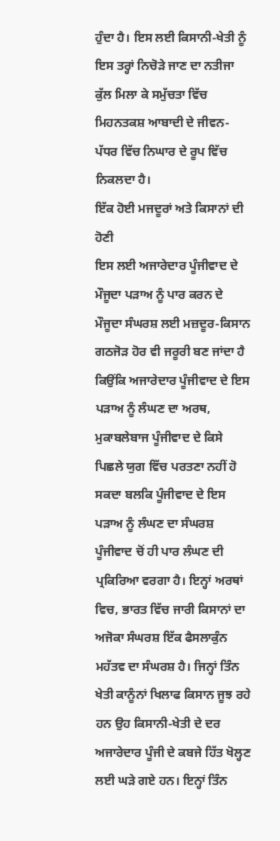ਹੁੰਦਾ ਹੈ। ਇਸ ਲਈ ਕਿਸਾਨੀ-ਖੇਤੀ ਨੂੰ ਇਸ ਤਰ੍ਹਾਂ ਨਿਚੋੜੇ ਜਾਣ ਦਾ ਨਤੀਜਾ ਕੁੱਲ ਮਿਲਾ ਕੇ ਸਮੁੱਚਤਾ ਵਿੱਚ ਮਿਹਨਤਕਸ਼ ਆਬਾਦੀ ਦੇ ਜੀਵਨ-ਪੱਧਰ ਵਿੱਚ ਨਿਘਾਰ ਦੇ ਰੂਪ ਵਿੱਚ ਨਿਕਲਦਾ ਹੈ।
ਇੱਕ ਹੋਈ ਮਜਦੂਰਾਂ ਅਤੇ ਕਿਸਾਨਾਂ ਦੀ ਹੋਣੀ
ਇਸ ਲਈ ਅਜਾਰੇਦਾਰ ਪੂੰਜੀਵਾਦ ਦੇ ਮੌਜੂਦਾ ਪੜਾਅ ਨੂੰ ਪਾਰ ਕਰਨ ਦੇ ਮੌਜੂਦਾ ਸੰਘਰਸ਼ ਲਈ ਮਜ਼ਦੂਰ-ਕਿਸਾਨ ਗਠਜੋੜ ਹੋਰ ਵੀ ਜਰੂਰੀ ਬਣ ਜਾਂਦਾ ਹੈ ਕਿਉਂਕਿ ਅਜਾਰੇਦਾਰ ਪੂੰਜੀਵਾਦ ਦੇ ਇਸ ਪੜਾਅ ਨੂੰ ਲੰਘਣ ਦਾ ਅਰਥ, ਮੁਕਾਬਲੇਬਾਜ ਪੂੰਜੀਵਾਦ ਦੇ ਕਿਸੇ ਪਿਛਲੇ ਯੁਗ ਵਿੱਚ ਪਰਤਣਾ ਨਹੀਂ ਹੋ ਸਕਦਾ ਬਲਕਿ ਪੂੰਜੀਵਾਦ ਦੇ ਇਸ ਪੜਾਅ ਨੂੰ ਲੰਘਣ ਦਾ ਸੰਘਰਸ਼ ਪੂੰਜੀਵਾਦ ਚੋਂ ਹੀ ਪਾਰ ਲੰਘਣ ਦੀ ਪ੍ਰਕਿਰਿਆ ਵਰਗਾ ਹੈ। ਇਨ੍ਹਾਂ ਅਰਥਾਂ ਵਿਚ, ਭਾਰਤ ਵਿੱਚ ਜਾਰੀ ਕਿਸਾਨਾਂ ਦਾ ਅਜੋਕਾ ਸੰਘਰਸ਼ ਇੱਕ ਫੈਸਲਾਕੁੰਨ ਮਹੱਤਵ ਦਾ ਸੰਘਰਸ਼ ਹੈ। ਜਿਨ੍ਹਾਂ ਤਿੰਨ ਖੇਤੀ ਕਾਨੂੰਨਾਂ ਖਿਲਾਫ ਕਿਸਾਨ ਜੂਝ ਰਹੇ ਹਨ ਉਹ ਕਿਸਾਨੀ-ਖੇਤੀ ਦੇ ਦਰ ਅਜਾਰੇਦਾਰ ਪੂੰਜੀ ਦੇ ਕਬਜੇ ਹਿੱਤ ਖੋਲ੍ਹਣ ਲਈ ਘੜੇ ਗਏ ਹਨ। ਇਨ੍ਹਾਂ ਤਿੰਨ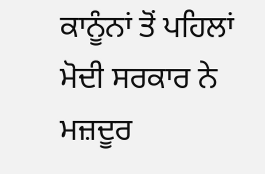ਕਾਨੂੰਨਾਂ ਤੋਂ ਪਹਿਲਾਂ ਮੋਦੀ ਸਰਕਾਰ ਨੇ ਮਜ਼ਦੂਰ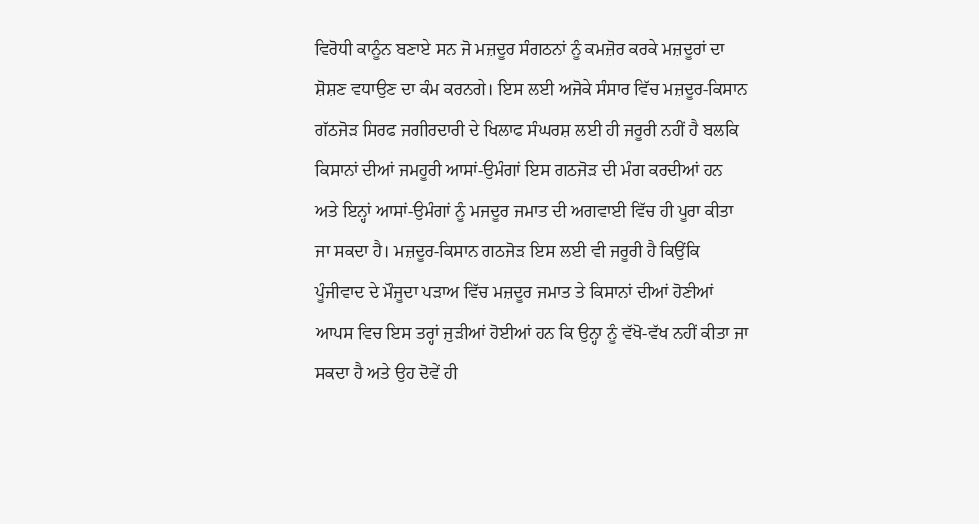ਵਿਰੋਧੀ ਕਾਨੂੰਨ ਬਣਾਏ ਸਨ ਜੋ ਮਜ਼ਦੂਰ ਸੰਗਠਨਾਂ ਨੂੰ ਕਮਜ਼ੋਰ ਕਰਕੇ ਮਜ਼ਦੂਰਾਂ ਦਾ ਸ਼ੋਸ਼ਣ ਵਧਾਉਣ ਦਾ ਕੰਮ ਕਰਨਗੇ। ਇਸ ਲਈ ਅਜੋਕੇ ਸੰਸਾਰ ਵਿੱਚ ਮਜ਼ਦੂਰ-ਕਿਸਾਨ ਗੱਠਜੋੜ ਸਿਰਫ ਜਗੀਰਦਾਰੀ ਦੇ ਖਿਲਾਫ ਸੰਘਰਸ਼ ਲਈ ਹੀ ਜਰੂਰੀ ਨਹੀਂ ਹੈ ਬਲਕਿ ਕਿਸਾਨਾਂ ਦੀਆਂ ਜਮਹੂਰੀ ਆਸਾਂ-ਉਮੰਗਾਂ ਇਸ ਗਠਜੋੜ ਦੀ ਮੰਗ ਕਰਦੀਆਂ ਹਨ ਅਤੇ ਇਨ੍ਹਾਂ ਆਸਾਂ-ਉਮੰਗਾਂ ਨੂੰ ਮਜਦੂਰ ਜਮਾਤ ਦੀ ਅਗਵਾਈ ਵਿੱਚ ਹੀ ਪੂਰਾ ਕੀਤਾ ਜਾ ਸਕਦਾ ਹੈ। ਮਜ਼ਦੂਰ-ਕਿਸਾਨ ਗਠਜੋੜ ਇਸ ਲਈ ਵੀ ਜਰੂਰੀ ਹੈ ਕਿਉਂਕਿ ਪੂੰਜੀਵਾਦ ਦੇ ਮੌਜੂਦਾ ਪੜਾਅ ਵਿੱਚ ਮਜ਼ਦੂਰ ਜਮਾਤ ਤੇ ਕਿਸਾਨਾਂ ਦੀਆਂ ਹੋਣੀਆਂ ਆਪਸ ਵਿਚ ਇਸ ਤਰ੍ਹਾਂ ਜੁੜੀਆਂ ਹੋਈਆਂ ਹਨ ਕਿ ਉਨ੍ਹਾ ਨੂੰ ਵੱਖੋ-ਵੱਖ ਨਹੀਂ ਕੀਤਾ ਜਾ ਸਕਦਾ ਹੈ ਅਤੇ ਉਹ ਦੋਵੇਂ ਹੀ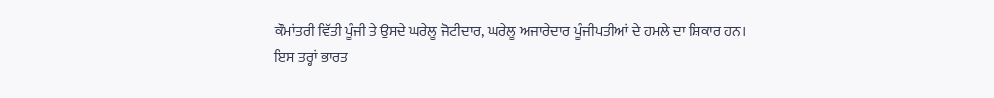ਕੌਮਾਂਤਰੀ ਵਿੱਤੀ ਪੂੰਜੀ ਤੇ ਉਸਦੇ ਘਰੇਲੂ ਜੋਟੀਦਾਰ, ਘਰੇਲੂ ਅਜਾਰੇਦਾਰ ਪੂੰਜੀਪਤੀਆਂ ਦੇ ਹਮਲੇ ਦਾ ਸ਼ਿਕਾਰ ਹਨ।
ਇਸ ਤਰ੍ਹਾਂ ਭਾਰਤ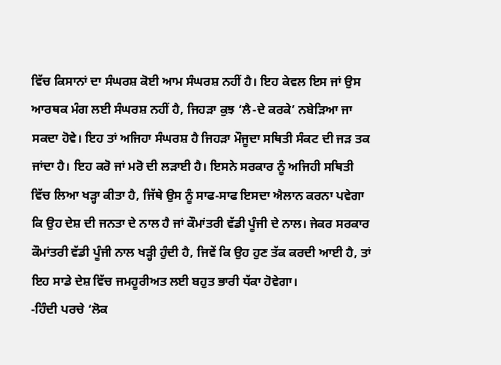ਵਿੱਚ ਕਿਸਾਨਾਂ ਦਾ ਸੰਘਰਸ਼ ਕੋਈ ਆਮ ਸੰਘਰਸ਼ ਨਹੀਂ ਹੈ। ਇਹ ਕੇਵਲ ਇਸ ਜਾਂ ਉਸ ਆਰਥਕ ਮੰਗ ਲਈ ਸੰਘਰਸ਼ ਨਹੀਂ ਹੈ, ਜਿਹੜਾ ਕੁਝ ‘ਲੈ-ਦੇ ਕਰਕੇ’ ਨਬੇੜਿਆ ਜਾ ਸਕਦਾ ਹੋਵੇ। ਇਹ ਤਾਂ ਅਜਿਹਾ ਸੰਘਰਸ਼ ਹੈ ਜਿਹੜਾ ਮੌਜੂਦਾ ਸਥਿਤੀ ਸੰਕਟ ਦੀ ਜੜ ਤਕ ਜਾਂਦਾ ਹੈ। ਇਹ ਕਰੋ ਜਾਂ ਮਰੋ ਦੀ ਲੜਾਈ ਹੈ। ਇਸਨੇ ਸਰਕਾਰ ਨੂੰ ਅਜਿਹੀ ਸਥਿਤੀ ਵਿੱਚ ਲਿਆ ਖੜ੍ਹਾ ਕੀਤਾ ਹੈ, ਜਿੱਥੇ ਉਸ ਨੂੰ ਸਾਫ-ਸਾਫ ਇਸਦਾ ਐਲਾਨ ਕਰਨਾ ਪਵੇਗਾ ਕਿ ਉਹ ਦੇਸ਼ ਦੀ ਜਨਤਾ ਦੇ ਨਾਲ ਹੈ ਜਾਂ ਕੌਮਾਂਤਰੀ ਵੱਡੀ ਪੂੰਜੀ ਦੇ ਨਾਲ। ਜੇਕਰ ਸਰਕਾਰ ਕੌਮਾਂਤਰੀ ਵੱਡੀ ਪੂੰਜੀ ਨਾਲ ਖੜ੍ਹੀ ਹੁੰਦੀ ਹੈ, ਜਿਵੇਂ ਕਿ ਉਹ ਹੁਣ ਤੱਕ ਕਰਦੀ ਆਈ ਹੈ, ਤਾਂ ਇਹ ਸਾਡੇ ਦੇਸ਼ ਵਿੱਚ ਜਮਹੂਰੀਅਤ ਲਈ ਬਹੁਤ ਭਾਰੀ ਧੱਕਾ ਹੋਵੇਗਾ।
-ਹਿੰਦੀ ਪਰਚੇ ‘ਲੋਕ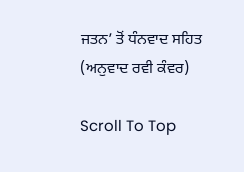ਜਤਨ’ ਤੋਂ ਧੰਨਵਾਦ ਸਹਿਤ
(ਅਨੁਵਾਦ ਰਵੀ ਕੰਵਰ)

Scroll To Top